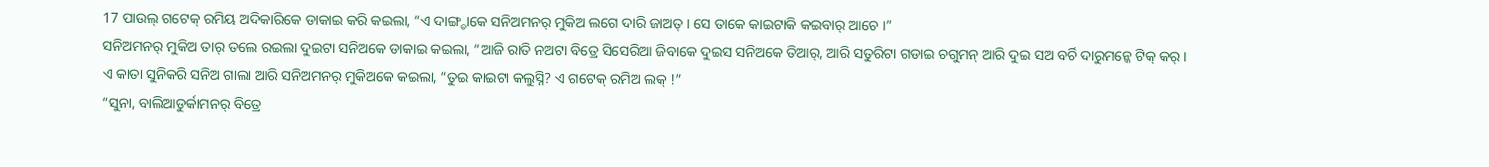17 ପାଉଲ୍ ଗଟେକ୍ ରମିୟ ଅଦିକାରିକେ ଡାକାଇ କରି କଇଲା, “ଏ ଦାଙ୍ଗ୍ଡାକେ ସନିଅମନର୍ ମୁକିଅ ଲଗେ ଦାରି ଜାଅତ୍ । ସେ ତାକେ କାଇଟାକି କଇବାର୍ ଆଚେ ।”
ସନିଅମନର୍ ମୁକିଅ ତାର୍ ତଲେ ରଇଲା ଦୁଇଟା ସନିଅକେ ଡାକାଇ କଇଲା, “ଆଜି ରାତି ନଅଟା ବିତ୍ରେ ସିସେରିଆ ଜିବାକେ ଦୁଇସ ସନିଅକେ ତିଆର୍, ଆରି ସତୁରିଟା ଗଡାଇ ଚଗୁମନ୍ ଆରି ଦୁଇ ସଅ ବର୍ଚି ଦାରୁମନ୍କେ ଟିକ୍ କର୍ ।
ଏ କାତା ସୁନିକରି ସନିଅ ଗାଲା ଆରି ସନିଅମନର୍ ମୁକିଅକେ କଇଲା, “ତୁଇ କାଇଟା କଲୁସ୍ନି? ଏ ଗଟେକ୍ ରମିଅ ଲକ୍ !”
“ସୁନା, ବାଲିଆଡୁର୍କାମନର୍ ବିତ୍ରେ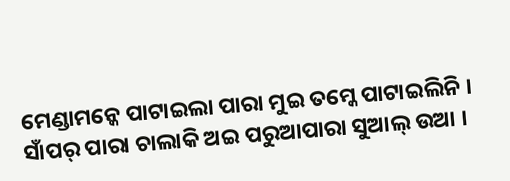ମେଣ୍ଡାମନ୍କେ ପାଟାଇଲା ପାରା ମୁଇ ତମ୍କେ ପାଟାଇଲିନି । ସାଁପର୍ ପାରା ଚାଲାକି ଅଇ ପରୁଆପାରା ସୁଆଲ୍ ଉଆ ।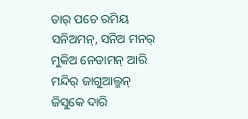ତାର୍ ପଚେ ରମିୟ ସନିଅମନ୍, ସନିଅ ମନର୍ ମୁକିଅ ନେତାମନ୍ ଆରି ମନ୍ଦିର୍ ଜାଗୁଆଲ୍ମନ୍ ଜିସୁକେ ଦାରି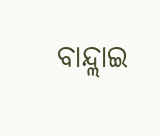ବାନ୍ଦ୍ଲାଇ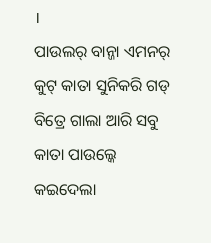।
ପାଉଲର୍ ବାନ୍ଜା ଏମନର୍ କୁଟ୍ କାତା ସୁନିକରି ଗଡ୍ ବିତ୍ରେ ଗାଲା ଆରି ସବୁ କାତା ପାଉଲ୍କେ କଇଦେଲା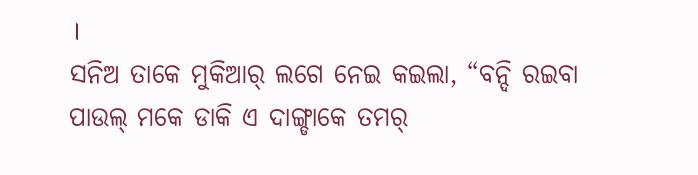।
ସନିଅ ତାକେ ମୁକିଆର୍ ଲଗେ ନେଇ କଇଲା, “ବନ୍ଦି ରଇବା ପାଉଲ୍ ମକେ ଡାକି ଏ ଦାଙ୍ଗ୍ଡାକେ ତମର୍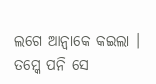ଲଗେ ଆନ୍ବାକେ କଇଲା । ତମ୍କେ ପନି ସେ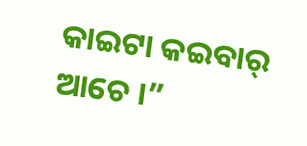କାଇଟା କଇବାର୍ ଆଚେ ।”